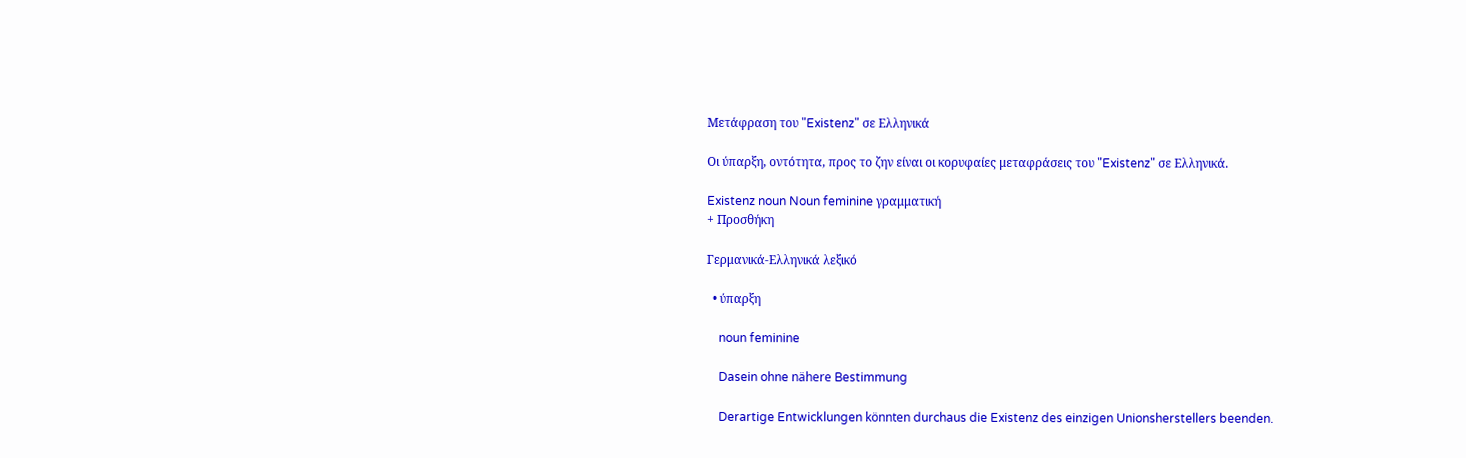Μετάφραση του "Existenz" σε Ελληνικά

Οι ύπαρξη, οντότητα, προς το ζην είναι οι κορυφαίες μεταφράσεις του "Existenz" σε Ελληνικά.

Existenz noun Noun feminine γραμματική
+ Προσθήκη

Γερμανικά-Ελληνικά λεξικό

  • ύπαρξη

    noun feminine

    Dasein ohne nähere Bestimmung

    Derartige Entwicklungen könnten durchaus die Existenz des einzigen Unionsherstellers beenden.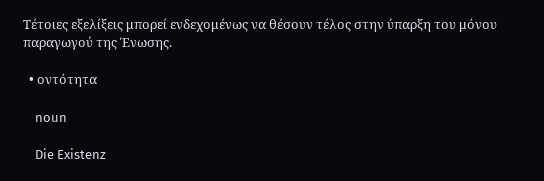Τέτοιες εξελίξεις μπορεί ενδεχομένως να θέσουν τέλος στην ύπαρξη του μόνου παραγωγού της Ένωσης.

  • οντότητα

    noun

    Die Existenz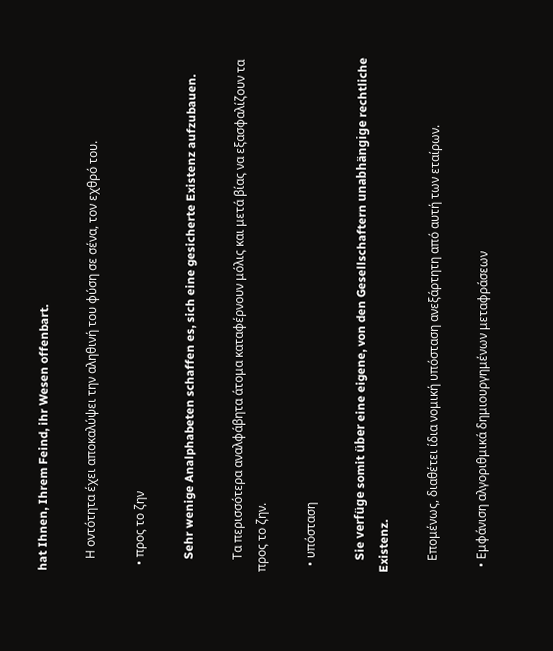hat Ihnen, Ihrem Feind, ihr Wesen offenbart.

    Η οντότητα έχει αποκαλύψει την αληθινή του φύση σε σένα, τον εχθρό του.

  • προς το ζην

    Sehr wenige Analphabeten schaffen es, sich eine gesicherte Existenz aufzubauen.

    Τα περισσότερα αναλφάβητα άτομα καταφέρνουν μόλις και μετά βίας να εξασφαλίζουν τα προς το ζην.

  • υπόσταση

    Sie verfüge somit über eine eigene, von den Gesellschaftern unabhängige rechtliche Existenz.

    Επομένως, διαθέτει ίδια νομική υπόσταση ανεξάρτητη από αυτή των εταίρων.

  • Εμφάνιση αλγοριθμικά δημιουργημένων μεταφράσεων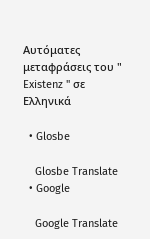Αυτόματες μεταφράσεις του " Existenz " σε Ελληνικά

  • Glosbe

    Glosbe Translate
  • Google

    Google Translate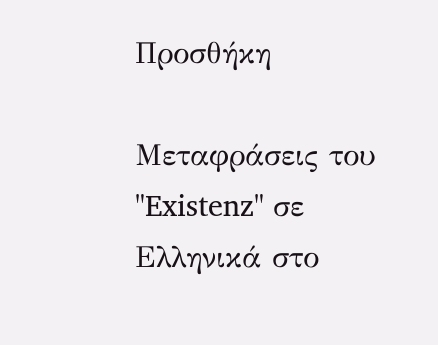Προσθήκη

Μεταφράσεις του "Existenz" σε Ελληνικά στο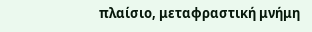πλαίσιο, μεταφραστική μνήμη